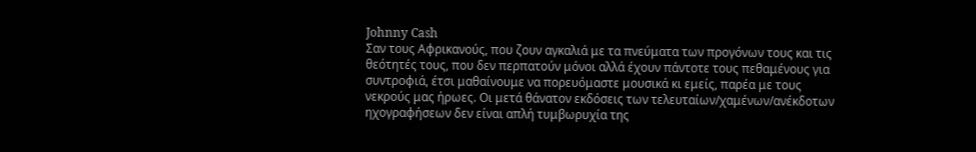Johnny Cash
Σαν τους Αφρικανούς, που ζουν αγκαλιά με τα πνεύματα των προγόνων τους και τις θεότητές τους, που δεν περπατούν μόνοι αλλά έχουν πάντοτε τους πεθαμένους για συντροφιά, έτσι μαθαίνουμε να πορευόμαστε μουσικά κι εμείς, παρέα με τους νεκρούς μας ήρωες. Οι μετά θάνατον εκδόσεις των τελευταίων/χαμένων/ανέκδοτων ηχογραφήσεων δεν είναι απλή τυμβωρυχία της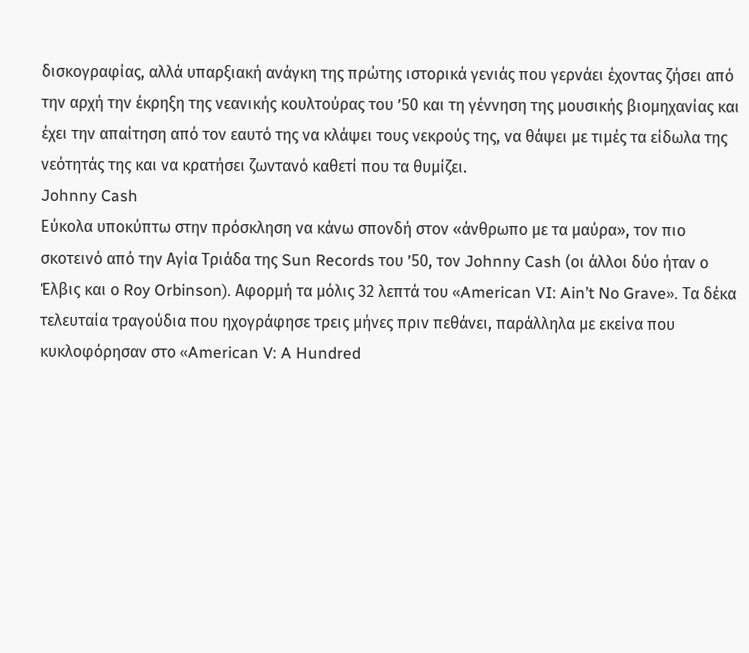δισκογραφίας, αλλά υπαρξιακή ανάγκη της πρώτης ιστορικά γενιάς που γερνάει έχοντας ζήσει από την αρχή την έκρηξη της νεανικής κουλτούρας του ’50 και τη γέννηση της μουσικής βιομηχανίας και έχει την απαίτηση από τον εαυτό της να κλάψει τους νεκρούς της, να θάψει με τιμές τα είδωλα της νεότητάς της και να κρατήσει ζωντανό καθετί που τα θυμίζει.
Johnny Cash
Εύκολα υποκύπτω στην πρόσκληση να κάνω σπονδή στον «άνθρωπο με τα μαύρα», τον πιο σκοτεινό από την Αγία Τριάδα της Sun Records του ’50, τον Johnny Cash (οι άλλοι δύο ήταν ο Έλβις και ο Roy Orbinson). Αφορμή τα μόλις 32 λεπτά του «American VI: Ain’t No Grave». Τα δέκα τελευταία τραγούδια που ηχογράφησε τρεις μήνες πριν πεθάνει, παράλληλα με εκείνα που κυκλοφόρησαν στο «American V: A Hundred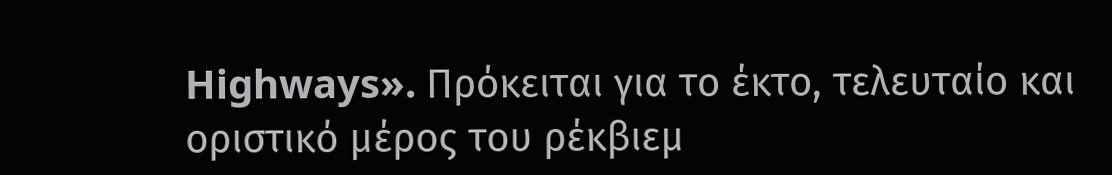Highways». Πρόκειται για το έκτο, τελευταίο και οριστικό μέρος του ρέκβιεμ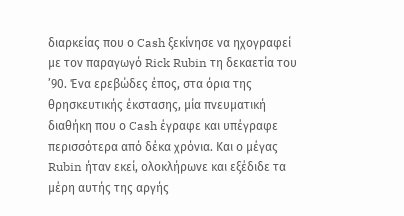διαρκείας που ο Cash ξεκίνησε να ηχογραφεί με τον παραγωγό Rick Rubin τη δεκαετία του ’90. Ένα ερεβώδες έπος, στα όρια της θρησκευτικής έκστασης, μία πνευματική διαθήκη που ο Cash έγραφε και υπέγραφε περισσότερα από δέκα χρόνια. Και ο μέγας Rubin ήταν εκεί, ολοκλήρωνε και εξέδιδε τα μέρη αυτής της αργής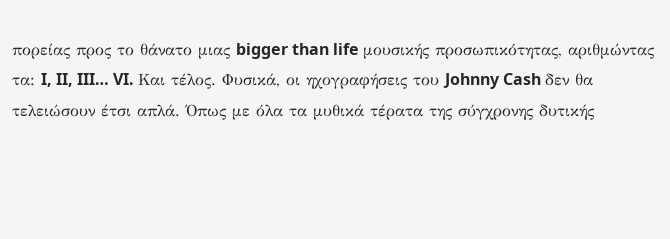πορείας προς το θάνατο μιας bigger than life μουσικής προσωπικότητας, αριθμώντας τα: I, II, III… VI. Και τέλος. Φυσικά, οι ηχογραφήσεις του Johnny Cash δεν θα τελειώσουν έτσι απλά. Όπως με όλα τα μυθικά τέρατα της σύγχρονης δυτικής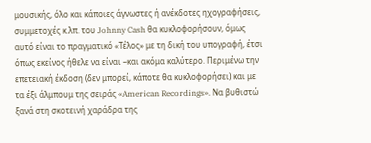μουσικής, όλο και κάποιες άγνωστες ή ανέκδοτες ηχογραφήσεις, συμμετοχές κ.λπ. του Johnny Cash θα κυκλοφορήσουν, όμως αυτό είναι το πραγματικό «Τέλος» με τη δική του υπογραφή, έτσι όπως εκείνος ήθελε να είναι –και ακόμα καλύτερο. Περιμένω την επετειακή έκδοση (δεν μπορεί, κάποτε θα κυκλοφορήσει) και με τα έξι άλμπουμ της σειράς «American Recordings». Να βυθιστώ ξανά στη σκοτεινή χαράδρα της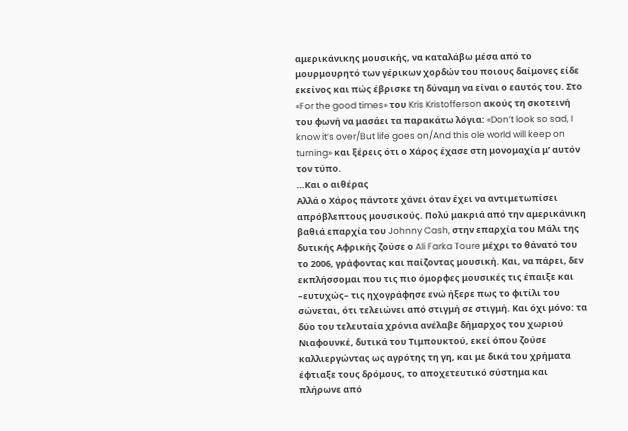αμερικάνικης μουσικής, να καταλάβω μέσα από το μουρμουρητό των γέρικων χορδών του ποιους δαίμονες είδε εκείνος και πώς έβρισκε τη δύναμη να είναι ο εαυτός του. Στο «For the good times» του Kris Kristofferson ακούς τη σκοτεινή του φωνή να μασάει τα παρακάτω λόγια: «Don’t look so sad, I know it’s over/But life goes on/And this ole world will keep on turning» και ξέρεις ότι ο Χάρος έχασε στη μονομαχία μ’ αυτόν τον τύπο.
…Και ο αιθέρας
Αλλά ο Χάρος πάντοτε χάνει όταν έχει να αντιμετωπίσει απρόβλεπτους μουσικούς. Πολύ μακριά από την αμερικάνικη βαθιά επαρχία του Johnny Cash, στην επαρχία του Μάλι της δυτικής Αφρικής ζούσε ο Ali Farka Toure μέχρι το θάνατό του το 2006, γράφοντας και παίζοντας μουσική. Και, να πάρει, δεν εκπλήσσομαι που τις πιο όμορφες μουσικές τις έπαιξε και –ευτυχώς– τις ηχογράφησε ενώ ήξερε πως το φιτίλι του σώνεται, ότι τελειώνει από στιγμή σε στιγμή. Και όχι μόνο: τα δύο του τελευταία χρόνια ανέλαβε δήμαρχος του χωριού Νιαφουνκέ, δυτικά του Τιμπουκτού, εκεί όπου ζούσε καλλιεργώντας ως αγρότης τη γη, και με δικά του χρήματα έφτιαξε τους δρόμους, το αποχετευτικό σύστημα και πλήρωνε από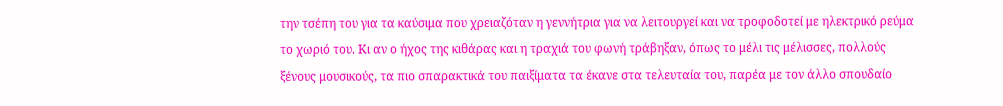την τσέπη του για τα καύσιμα που χρειαζόταν η γεννήτρια για να λειτουργεί και να τροφοδοτεί με ηλεκτρικό ρεύμα το χωριό του. Κι αν ο ήχος της κιθάρας και η τραχιά του φωνή τράβηξαν, όπως το μέλι τις μέλισσες, πολλούς ξένους μουσικούς, τα πιο σπαρακτικά του παιξίματα τα έκανε στα τελευταία του, παρέα με τον άλλο σπουδαίο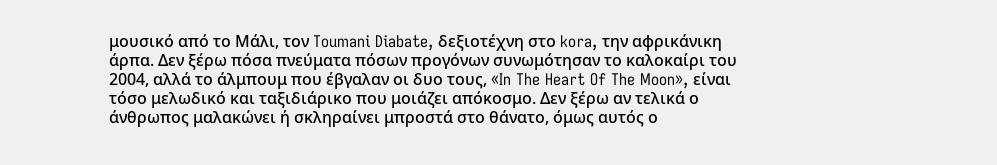μουσικό από το Μάλι, τον Toumani Diabate, δεξιοτέχνη στο kora, την αφρικάνικη άρπα. Δεν ξέρω πόσα πνεύματα πόσων προγόνων συνωμότησαν το καλοκαίρι του 2004, αλλά το άλμπουμ που έβγαλαν οι δυο τους, «In The Heart Of The Moon», είναι τόσο μελωδικό και ταξιδιάρικο που μοιάζει απόκοσμο. Δεν ξέρω αν τελικά ο άνθρωπος μαλακώνει ή σκληραίνει μπροστά στο θάνατο, όμως αυτός ο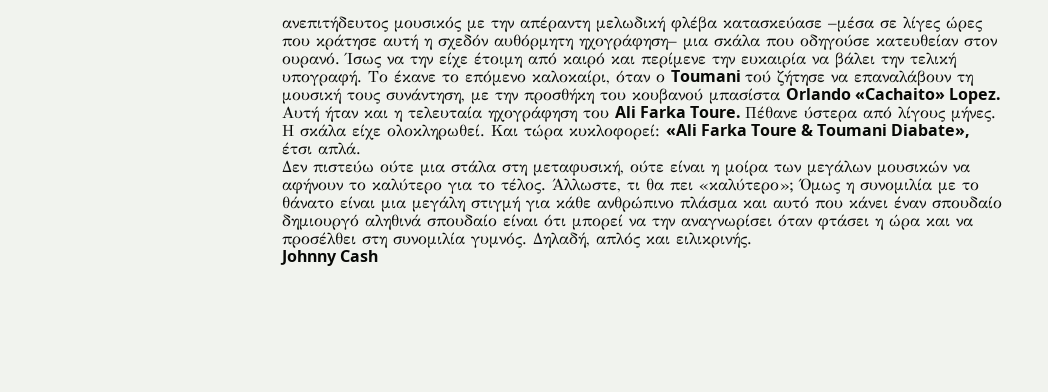ανεπιτήδευτος μουσικός με την απέραντη μελωδική φλέβα κατασκεύασε –μέσα σε λίγες ώρες που κράτησε αυτή η σχεδόν αυθόρμητη ηχογράφηση– μια σκάλα που οδηγούσε κατευθείαν στον ουρανό. Ίσως να την είχε έτοιμη από καιρό και περίμενε την ευκαιρία να βάλει την τελική υπογραφή. Το έκανε το επόμενο καλοκαίρι, όταν ο Toumani τού ζήτησε να επαναλάβουν τη μουσική τους συνάντηση, με την προσθήκη του κουβανού μπασίστα Orlando «Cachaito» Lopez. Αυτή ήταν και η τελευταία ηχογράφηση του Ali Farka Toure. Πέθανε ύστερα από λίγους μήνες. Η σκάλα είχε ολοκληρωθεί. Και τώρα κυκλοφορεί: «Ali Farka Toure & Toumani Diabate», έτσι απλά.
Δεν πιστεύω ούτε μια στάλα στη μεταφυσική, ούτε είναι η μοίρα των μεγάλων μουσικών να αφήνουν το καλύτερο για το τέλος. Άλλωστε, τι θα πει «καλύτερο»; Όμως η συνομιλία με το θάνατο είναι μια μεγάλη στιγμή για κάθε ανθρώπινο πλάσμα και αυτό που κάνει έναν σπουδαίο δημιουργό αληθινά σπουδαίο είναι ότι μπορεί να την αναγνωρίσει όταν φτάσει η ώρα και να προσέλθει στη συνομιλία γυμνός. Δηλαδή, απλός και ειλικρινής.
Johnny Cash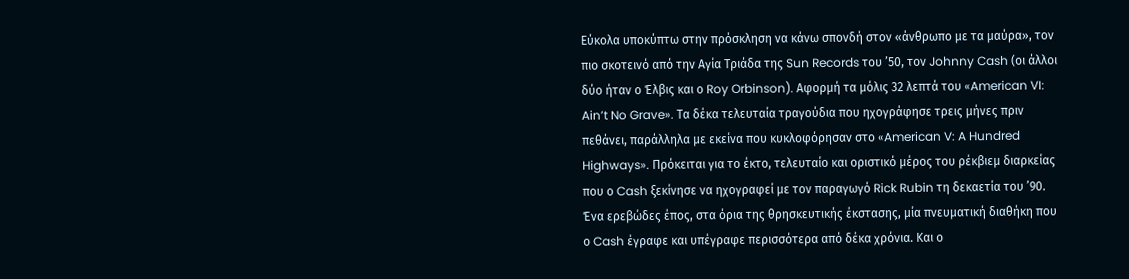Εύκολα υποκύπτω στην πρόσκληση να κάνω σπονδή στον «άνθρωπο με τα μαύρα», τον πιο σκοτεινό από την Αγία Τριάδα της Sun Records του ’50, τον Johnny Cash (οι άλλοι δύο ήταν ο Έλβις και ο Roy Orbinson). Αφορμή τα μόλις 32 λεπτά του «American VI: Ain’t No Grave». Τα δέκα τελευταία τραγούδια που ηχογράφησε τρεις μήνες πριν πεθάνει, παράλληλα με εκείνα που κυκλοφόρησαν στο «American V: A Hundred Highways». Πρόκειται για το έκτο, τελευταίο και οριστικό μέρος του ρέκβιεμ διαρκείας που ο Cash ξεκίνησε να ηχογραφεί με τον παραγωγό Rick Rubin τη δεκαετία του ’90. Ένα ερεβώδες έπος, στα όρια της θρησκευτικής έκστασης, μία πνευματική διαθήκη που ο Cash έγραφε και υπέγραφε περισσότερα από δέκα χρόνια. Και ο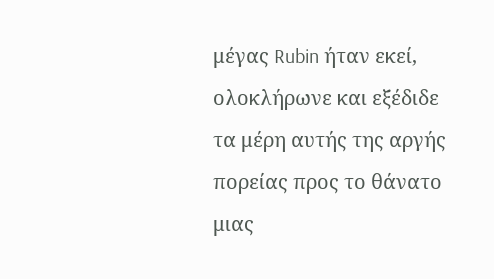μέγας Rubin ήταν εκεί, ολοκλήρωνε και εξέδιδε τα μέρη αυτής της αργής πορείας προς το θάνατο μιας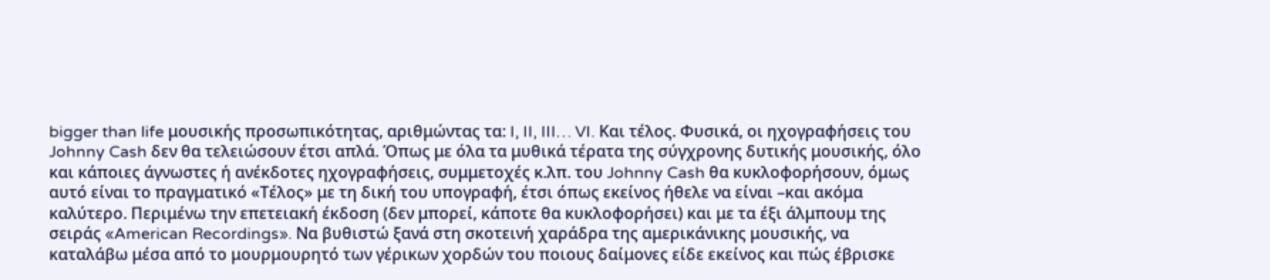bigger than life μουσικής προσωπικότητας, αριθμώντας τα: I, II, III… VI. Και τέλος. Φυσικά, οι ηχογραφήσεις του Johnny Cash δεν θα τελειώσουν έτσι απλά. Όπως με όλα τα μυθικά τέρατα της σύγχρονης δυτικής μουσικής, όλο και κάποιες άγνωστες ή ανέκδοτες ηχογραφήσεις, συμμετοχές κ.λπ. του Johnny Cash θα κυκλοφορήσουν, όμως αυτό είναι το πραγματικό «Τέλος» με τη δική του υπογραφή, έτσι όπως εκείνος ήθελε να είναι –και ακόμα καλύτερο. Περιμένω την επετειακή έκδοση (δεν μπορεί, κάποτε θα κυκλοφορήσει) και με τα έξι άλμπουμ της σειράς «American Recordings». Να βυθιστώ ξανά στη σκοτεινή χαράδρα της αμερικάνικης μουσικής, να καταλάβω μέσα από το μουρμουρητό των γέρικων χορδών του ποιους δαίμονες είδε εκείνος και πώς έβρισκε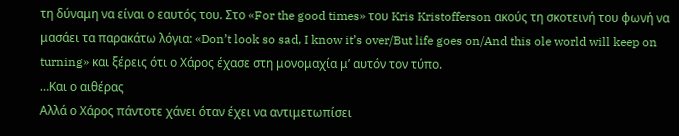τη δύναμη να είναι ο εαυτός του. Στο «For the good times» του Kris Kristofferson ακούς τη σκοτεινή του φωνή να μασάει τα παρακάτω λόγια: «Don’t look so sad, I know it’s over/But life goes on/And this ole world will keep on turning» και ξέρεις ότι ο Χάρος έχασε στη μονομαχία μ’ αυτόν τον τύπο.
…Και ο αιθέρας
Αλλά ο Χάρος πάντοτε χάνει όταν έχει να αντιμετωπίσει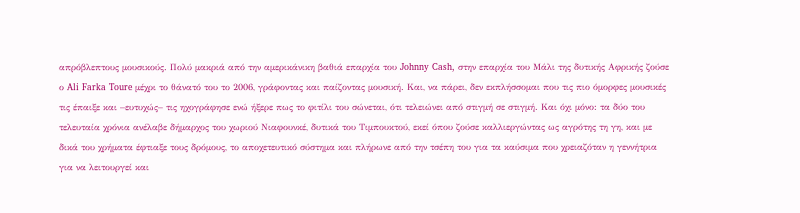απρόβλεπτους μουσικούς. Πολύ μακριά από την αμερικάνικη βαθιά επαρχία του Johnny Cash, στην επαρχία του Μάλι της δυτικής Αφρικής ζούσε ο Ali Farka Toure μέχρι το θάνατό του το 2006, γράφοντας και παίζοντας μουσική. Και, να πάρει, δεν εκπλήσσομαι που τις πιο όμορφες μουσικές τις έπαιξε και –ευτυχώς– τις ηχογράφησε ενώ ήξερε πως το φιτίλι του σώνεται, ότι τελειώνει από στιγμή σε στιγμή. Και όχι μόνο: τα δύο του τελευταία χρόνια ανέλαβε δήμαρχος του χωριού Νιαφουνκέ, δυτικά του Τιμπουκτού, εκεί όπου ζούσε καλλιεργώντας ως αγρότης τη γη, και με δικά του χρήματα έφτιαξε τους δρόμους, το αποχετευτικό σύστημα και πλήρωνε από την τσέπη του για τα καύσιμα που χρειαζόταν η γεννήτρια για να λειτουργεί και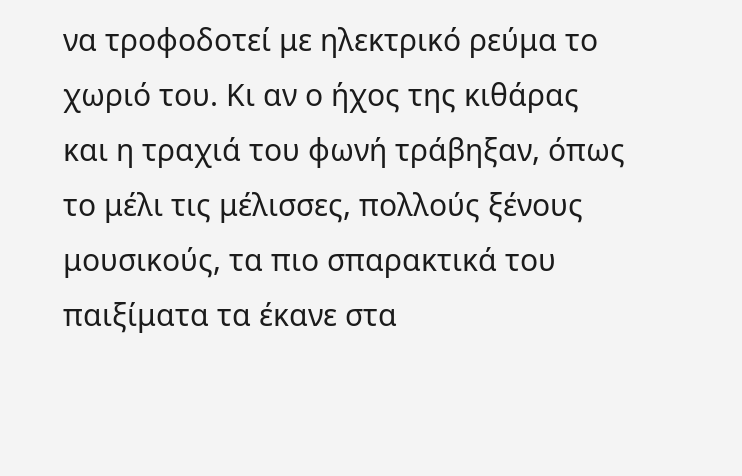να τροφοδοτεί με ηλεκτρικό ρεύμα το χωριό του. Κι αν ο ήχος της κιθάρας και η τραχιά του φωνή τράβηξαν, όπως το μέλι τις μέλισσες, πολλούς ξένους μουσικούς, τα πιο σπαρακτικά του παιξίματα τα έκανε στα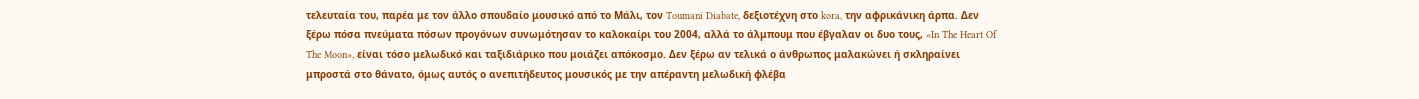τελευταία του, παρέα με τον άλλο σπουδαίο μουσικό από το Μάλι, τον Toumani Diabate, δεξιοτέχνη στο kora, την αφρικάνικη άρπα. Δεν ξέρω πόσα πνεύματα πόσων προγόνων συνωμότησαν το καλοκαίρι του 2004, αλλά το άλμπουμ που έβγαλαν οι δυο τους, «In The Heart Of The Moon», είναι τόσο μελωδικό και ταξιδιάρικο που μοιάζει απόκοσμο. Δεν ξέρω αν τελικά ο άνθρωπος μαλακώνει ή σκληραίνει μπροστά στο θάνατο, όμως αυτός ο ανεπιτήδευτος μουσικός με την απέραντη μελωδική φλέβα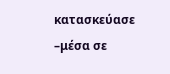κατασκεύασε –μέσα σε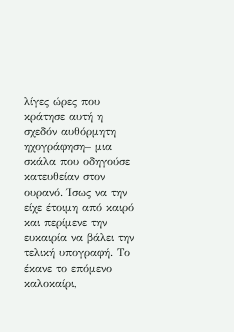λίγες ώρες που κράτησε αυτή η σχεδόν αυθόρμητη ηχογράφηση– μια σκάλα που οδηγούσε κατευθείαν στον ουρανό. Ίσως να την είχε έτοιμη από καιρό και περίμενε την ευκαιρία να βάλει την τελική υπογραφή. Το έκανε το επόμενο καλοκαίρι,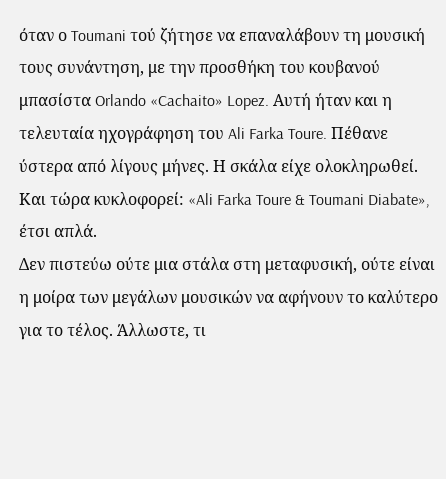όταν ο Toumani τού ζήτησε να επαναλάβουν τη μουσική τους συνάντηση, με την προσθήκη του κουβανού μπασίστα Orlando «Cachaito» Lopez. Αυτή ήταν και η τελευταία ηχογράφηση του Ali Farka Toure. Πέθανε ύστερα από λίγους μήνες. Η σκάλα είχε ολοκληρωθεί. Και τώρα κυκλοφορεί: «Ali Farka Toure & Toumani Diabate», έτσι απλά.
Δεν πιστεύω ούτε μια στάλα στη μεταφυσική, ούτε είναι η μοίρα των μεγάλων μουσικών να αφήνουν το καλύτερο για το τέλος. Άλλωστε, τι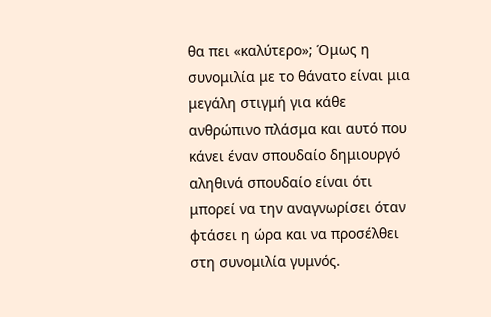θα πει «καλύτερο»; Όμως η συνομιλία με το θάνατο είναι μια μεγάλη στιγμή για κάθε ανθρώπινο πλάσμα και αυτό που κάνει έναν σπουδαίο δημιουργό αληθινά σπουδαίο είναι ότι μπορεί να την αναγνωρίσει όταν φτάσει η ώρα και να προσέλθει στη συνομιλία γυμνός.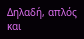Δηλαδή, απλός και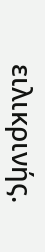ειλικρινής.